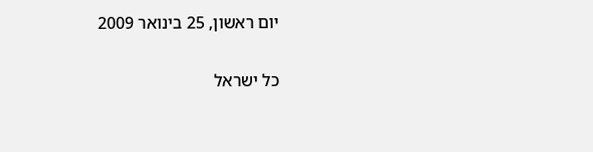יום ראשון, 25 בינואר 2009

כל ישראל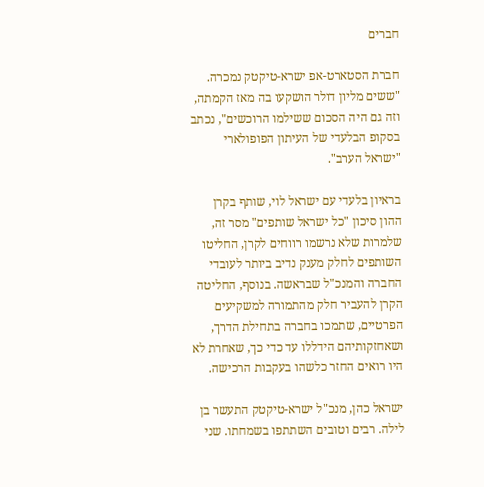חברים

חברת הסטארט-אפ ישרא-טיקטק נמכרה. "ששים מליון דולר הושקעו בה מאז הקמתה, וזה גם היה הסכום ששילמו הרוכשים", נכתב בסקופ הבלעדי של העיתון הפופולארי "ישראל הערב".

בראיון בלעדי עם ישראל לוי, שותף בקרן ההון סיכון "כל ישראל שותפים" מסר זה, שלמרות שלא נרשמו רווחים לקרן, החליטו השותפים לחלק מענק נדיב ביותר לעובדי החברה והמנכ"ל שבראשה. בנוסף, החליטה הקרן להעביר חלק מהתמורה למשקיעים הפרטיים, שתמכו בחברה בתחילת הדרך, ושאחזקותיהם הידללו עד כדי כך, שאחרת לא היו רואים החזר כלשהו בעקבות הרכישה.

ישראל כהן, מנכ"ל ישרא-טיקטק התעשר בן לילה. רבים וטובים השתתפו בשמחתו. שני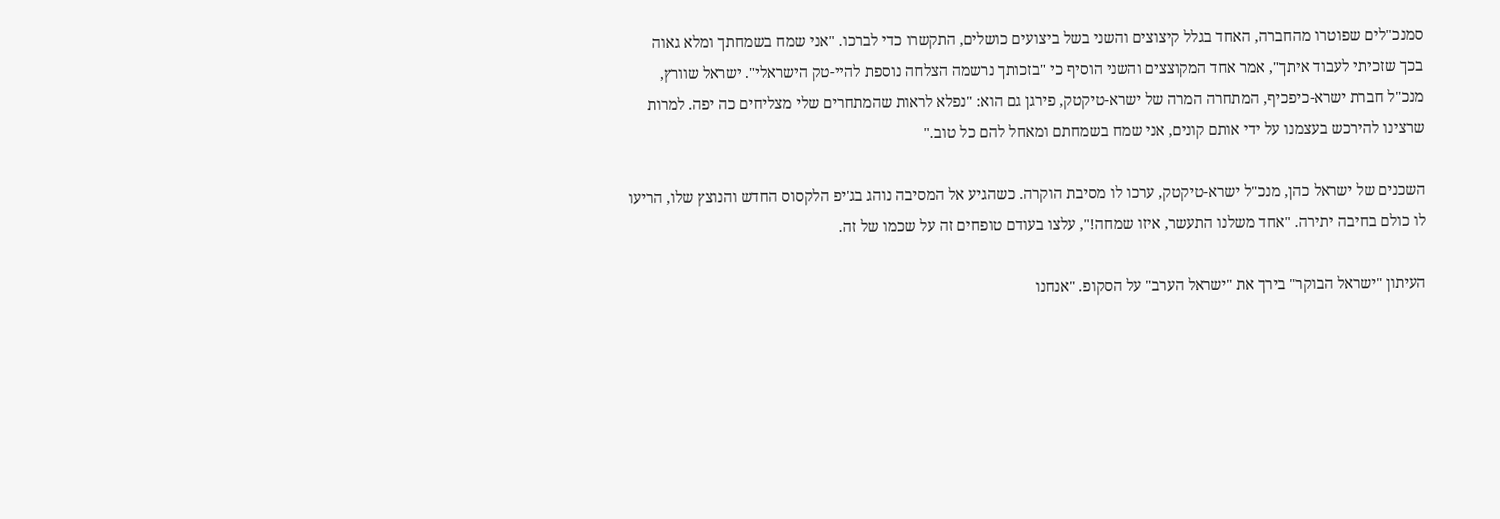סמנכ"לים שפוטרו מהחברה, האחד בגלל קיצוצים והשני בשל ביצועים כושלים, התקשרו כדי לברכו. "אני שמח בשמחתך ומלא גאוה בכך שזכיתי לעבוד איתך", אמר אחד המקוצצים והשני הוסיף כי "בזכותך נרשמה הצלחה נוספת להיי-טק הישראלי". ישראל שוורץ, מנכ"ל חברת ישרא-כיפכיף, המתחרה המרה של ישרא-טיקטק, פירגן גם הוא: "נפלא לראות שהמתחרים שלי מצליחים כה יפה. למרות שרצינו להירכש בעצמנו על ידי אותם קונים, אני שמח בשמחתם ומאחל להם כל טוב."

השכנים של ישראל כהן, מנכ"ל ישרא-טיקטק, ערכו לו מסיבת הוקרה. כשהגיע אל המסיבה נוהג בג'יפ הלקסוס החדש והנוצץ שלו, הריעו לו כולם בחיבה יתירה. "אחד משלנו התעשר, איזו שמחה!", עלצו בעודם טופחים זה על שכמו של זה.

העיתון "ישראל הבוקר" בירך את "ישראל הערב" על הסקופ. "אנחנו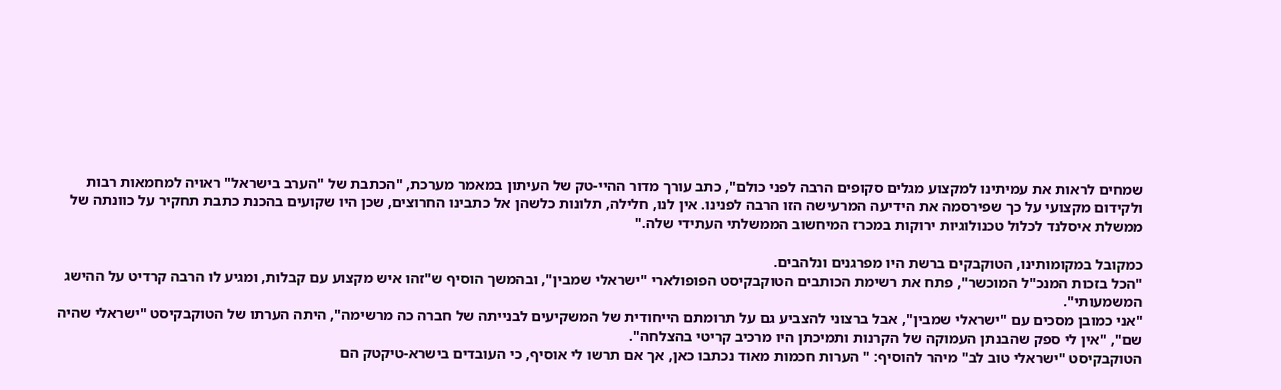שמחים לראות את עמיתינו למקצוע מגלים סקופים הרבה לפני כולם", כתב עורך מדור ההיי-טק של העיתון במאמר מערכת, "הכתבת של "הערב בישראל" ראויה למחמאות רבות ולקידום מקצועי על כך שפירסמה את הידיעה המרעישה הזו הרבה לפנינו. אין לנו, חלילה, תלונות כלשהן אל כתבינו החרוצים, שכן היו שקועים בהכנת כתבת תחקיר על כוונתה של ממשלת איסלנד לכלול טכנולוגיות ירוקות במכרז המיחשוב הממשלתי העתידי שלה."

כמקובל במקומותינו, הטוקבקים ברשת היו מפרגנים ונלהבים.
"הכל בזכות המנכ"ל המוכשר", פתח את רשימת הכותבים הטוקבקיסט הפופולארי "ישראלי שמבין", ובהמשך הוסיף ש"זהו איש מקצוע עם קבלות, ומגיע לו הרבה קרדיט על ההישג המשמעותי".
"אני כמובן מסכים עם "ישראלי שמבין", אבל ברצוני להצביע גם על תרומתם הייחודית של המשקיעים לבנייתה של חברה כה מרשימה", היתה הערתו של הטוקבקיסט "ישראלי שהיה שם", "אין לי ספק שהבנתן העמוקה של הקרנות ותמיכתן היו מרכיב קריטי בהצלחה".
הטוקבקיסט "ישראלי טוב לב" מיהר להוסיף: " הערות חכמות מאוד נכתבו כאן, אך אם תרשו לי אוסיף, כי העובדים בישרא-טיקטק הם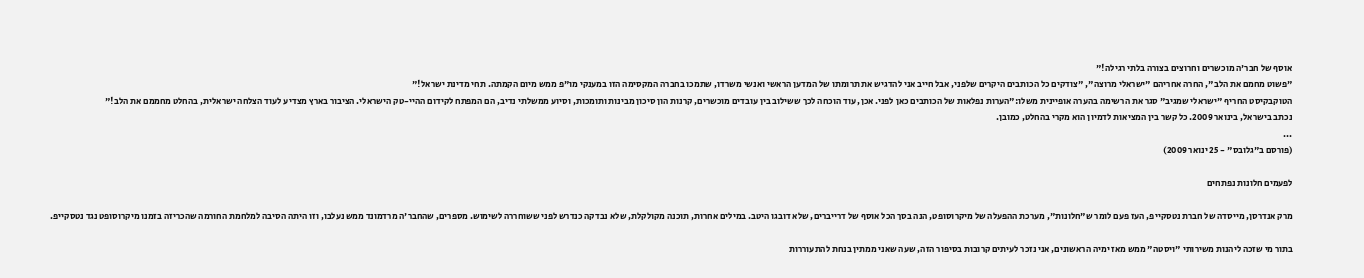אוסף של חבר'ה מוכשרים וחרוצים בצורה בלתי רגילה!"
"פשוט מחמם את הלב", החרה אחריהם "ישראלי מרוצה", "צודקים כל הכותבים היקרים שלפני, אבל חייב אני להדגיש את תרומתו של המדען הראשי ואנשי משרדו, שתמכו בחברה המקסימה הזו במענקי מו"פ ממש מיום הקמתה. תחי מדינת ישראל!"
הטוקבקיסט החריף "ישראלי שמגיב" סגר את הרשימה בהערה אופיינית משלו:"הערות נפלאות של הכותבים כאן לפני. אכן, עוד הוכחה לכך ששילוב בין עובדים מוכשרים, קרנות הון סיכון מבינות ותומכות, וסיוע ממשלתי נדיב, הם המפתח לקידום ההיי-טק הישראלי. הציבור בארץ מצדיע לעוד הצלחה ישראלית, בהחלט מחממם את הלב!"
נכתב בישראל, בינואר 2009. כל קשר בין המציאות לדמיון הוא מקרי בהחלט, כמובן.
...
(פורסם ב"גלובס" - 25 ינואר 2009)

לפעמים חלונות נפתחים

מרק אנדרסן, מייסדה של חברת נטסקייפ, העז פעם לומר ש"חלונות", מערכת ההפעלה של מיקרוסופט, הנה בסך הכל אוסף של דרייברים, שלא דובגו היטב. במילים אחרות, תוכנה מקולקלת, שלא נבדקה כנדרש לפני ששוחררה לשימוש. מספרים, שהחבר'ה מרדמונד ממש נעלבו, וזו היתה הסיבה למלחמת החורמה שהכריזה בזמנו מיקרוסופט נגד נטסקייפ.

בתור מי שזכה ליהנות משירותי "ויסטה" ממש מאז ימיה הראשונים, אני נזכר לעיתים קרובות בסיפור הזה, שעה שאני ממתין בנחת להתעוררות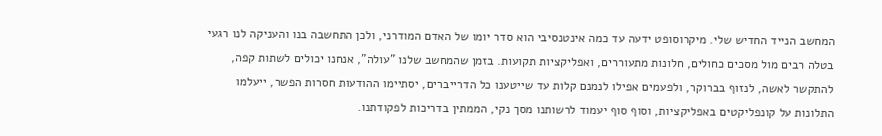המחשב הנייד החדיש שלי. מיקרוסופט ידעה עד כמה אינטנסיבי הוא סדר יומו של האדם המודרני, ולכן התחשבה בנו והעניקה לנו רגעי בטלה רבים מול מסכים כחולים, חלונות מתעוררים, ואפליקציות תקועות. בזמן שהמחשב שלנו "עולה", אנחנו יכולים לשתות קפה, להתקשר לאשה, לנזוף בברוקר, ולפעמים אפילו לנמנם קלות עד שייטענו כל הדרייברים, יסתיימו ההודעות חסרות הפשר, ייעלמו התלונות על קונפליקטים באפליקציות, וסוף סוף יעמוד לרשותנו מסך נקי, הממתין בדריכות לפקודתנו.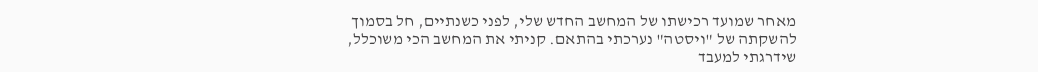מאחר שמועד רכישתו של המחשב החדש שלי, לפני כשנתיים, חל בסמוך להשקתה של "ויסטה" נערכתי בהתאם. קניתי את המחשב הכי משוכלל, שידרגתי למעבד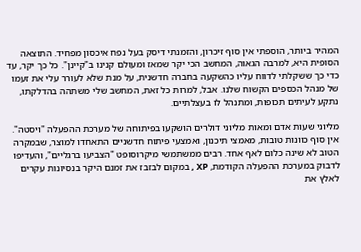המהיר ביותר, הוספתי אין סוף זיכרון, והזמנתי דיסק בעל נפח איכסון מפחיד. התוצאה הסופית היא, למרבה הגאוה, המחשב הכי יקר שמאז ומעולם קנינו ב"קיינן". כל כך יקר, עד כדי כך ששקלתי לדווח עליו כהשקעה בחברה חדשנית, על מנת שלא לעורר עלי את זעמו של מנהל הכספים הקשוח שלנו. אבל, למרות כל זאת, המחשב שלי משתהה בהדלקתו, נתקע לעיתים תכופות, ומתנהל לו בעצלתיים.

מליוני שעות אדם ומאות מליוני דולרים הושקעו בפיתוחה של מערכת ההפעלה "ויסטה". אין סוף כוונות טובות, מאמצי תיכנון, ואמצעי פיתוח חדשניים התאחדו למוצר, שבמקרה הטוב לא שינה כלום לאף אחד. רבים ממשתמשי מיקרוסופט "הצביעו ברגליים", והעדיפו לדבוק במערכת ההפעלה הקודמת, XP , במקום לבזבז את זמנם היקר בנסיונות עקרים לאלץ את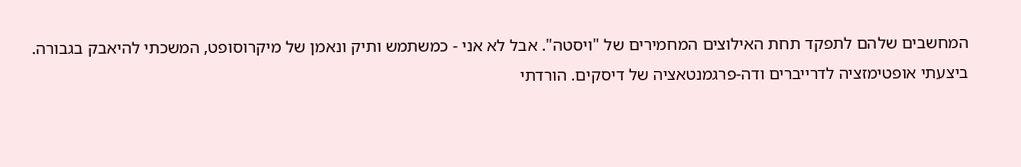המחשבים שלהם לתפקד תחת האילוצים המחמירים של "ויסטה". אבל לא אני - כמשתמש ותיק ונאמן של מיקרוסופט, המשכתי להיאבק בגבורה. ביצעתי אופטימזציה לדרייברים ודה-פרגמנטאציה של דיסקים. הורדתי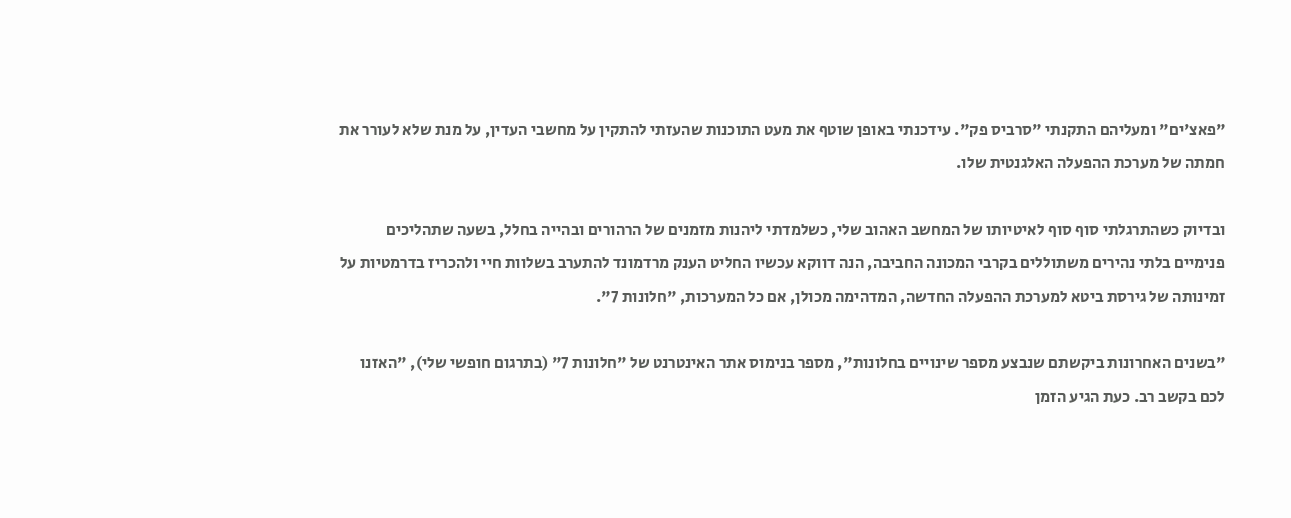"פאצ'ים" ומעליהם התקנתי "סרביס פק". עידכנתי באופן שוטף את מעט התוכנות שהעזתי להתקין על מחשבי העדין, על מנת שלא לעורר את חמתה של מערכת ההפעלה האלגנטית שלו.

ובדיוק כשהתרגלתי סוף סוף לאיטיותו של המחשב האהוב שלי, כשלמדתי ליהנות מזמנים של הרהורים ובהייה בחלל, בשעה שתהליכים פנימיים בלתי נהירים משתוללים בקרבי המכונה החביבה, הנה דווקא עכשיו החליט הענק מרדמונד להתערב בשלוות חיי ולהכריז בדרמטיות על זמינותה של גירסת ביטא למערכת ההפעלה החדשה, המדהימה מכולן, אם כל המערכות, "חלונות 7".

"בשנים האחרונות ביקשתם שנבצע מספר שינויים בחלונות", מספר בנימוס אתר האינטרנט של "חלונות 7" (בתרגום חופשי שלי), "האזנו לכם בקשב רב. כעת הגיע הזמן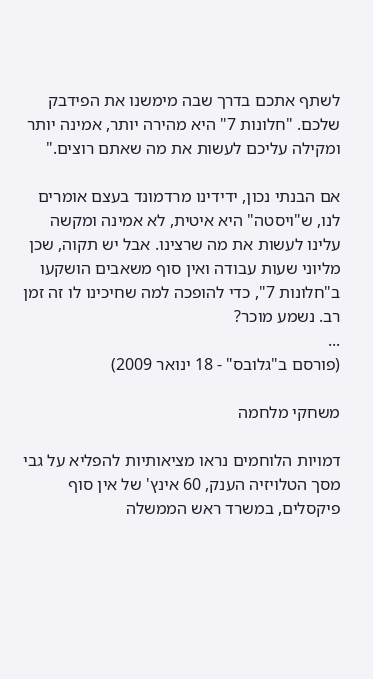לשתף אתכם בדרך שבה מימשנו את הפידבק שלכם. "חלונות 7" היא מהירה יותר, אמינה יותר ומקילה עליכם לעשות את מה שאתם רוצים."

אם הבנתי נכון, ידידינו מרדמונד בעצם אומרים לנו, ש"ויסטה" היא איטית, לא אמינה ומקשה עלינו לעשות את מה שרצינו. אבל יש תקוה, שכן מליוני שעות עבודה ואין סוף משאבים הושקעו ב"חלונות 7", כדי להופכה למה שחיכינו לו זה זמן רב. נשמע מוכר?
...
(פורסם ב"גלובס" - 18 ינואר 2009)

משחקי מלחמה

דמויות הלוחמים נראו מציאותיות להפליא על גבי מסך הטלויזיה הענק, 60 אינץ' של אין סוף פיקסלים, במשרד ראש הממשלה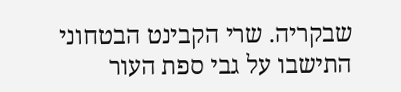שבקריה. שרי הקבינט הבטחוני התישבו על גבי ספת העור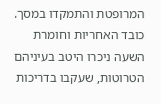המרופטת והתמקדו במסך. כובד האחריות וחומרת השעה ניכרו היטב בעיניהם הטרוטות, שעקבו בדריכות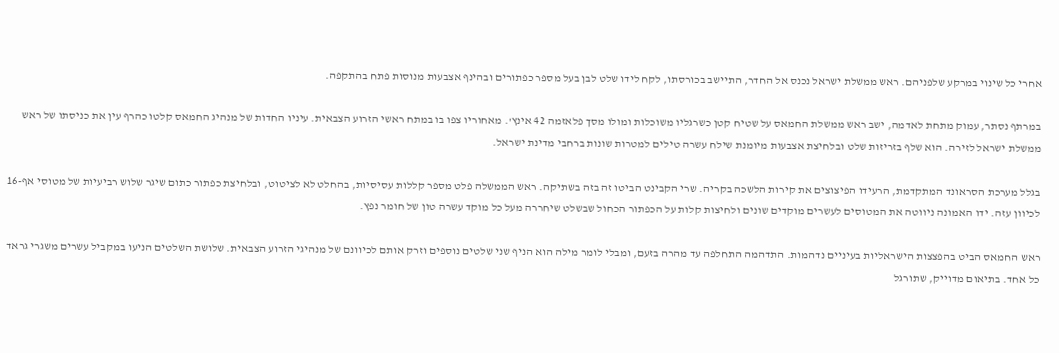אחרי כל שינוי במרקע שלפניהם. ראש ממשלת ישראל נכנס אל החדר, התיישב בכורסתו, לקח לידו שלט לבן בעל מספר כפתורים ובהינף אצבעות מנוסות פתח בהתקפה.

במרתף נסתר, עמוק מתחת לאדמה, ישב ראש ממשלת החמאס על שטיח קטן כשרגליו משוכלות ומולו מסך פלאזמה 42 אינץ'. מאחוריו צפו בו במתח ראשי הזרוע הצבאית. עיניו החדות של מנהיג החמאס קלטו כהרף עין את כניסתו של ראש ממשלת ישראל לזירה. הוא שלף בזריזות שלט ובלחיצת אצבעות מיומנת שילח עשרה טילים למטרות שונות ברחבי מדינת ישראל.

בגלל מערכת הסראונד המתקדמת, הרעידו הפיצוצים את קירות הלשכה בקריה. שרי הקבינט הביטו זה בזה בשתיקה. ראש הממשלה פלט מספר קללות עסיסיות, בהחלט לא לציטוט, ובלחיצת כפתור כתום שיגר שלוש רביעיות של מטוסי אף-16 לכיוון עזה. ידו האמונה ניווטה את המטוסים לעשרים מוקדים שונים ולחיצות קלות על הכפתור הכחול שבשלט שיחררה מעל כל מוקד עשרה טון של חומר נפץ.

ראש החמאס הביט בהפצצות הישראליות בעיניים נדהמות. התדהמה התחלפה עד מהרה בזעם, ומבלי לומר מילה הוא הניף שני שלטים נוספים וזרק אותם לכיוונם של מנהיגי הזרוע הצבאית. שלושת השלטים הניעו במקביל עשרים משגרי גראד כל אחד. בתיאום מדוייק, שתורגל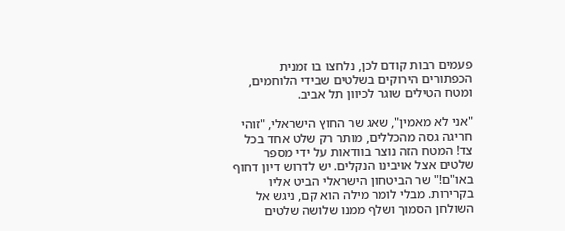פעמים רבות קודם לכן, נלחצו בו זמנית הכפתורים הירוקים בשלטים שבידי הלוחמים, ומטח הטילים שוגר לכיוון תל אביב.

"אני לא מאמין", שאג שר החוץ הישראלי, "זוהי חריגה גסה מהכללים, מותר רק שלט אחד בכל צד! המטח הזה נוצר בוודאות על ידי מספר שלטים אצל אויבינו הנקלים. יש לדרוש דיון דחוף באו"ם!" שר הביטחון הישראלי הביט אליו בקרירות. מבלי לומר מילה הוא קם, ניגש אל השולחן הסמוך ושלף ממנו שלושה שלטים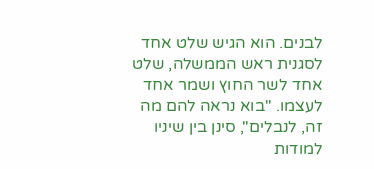לבנים. הוא הגיש שלט אחד לסגנית ראש הממשלה, שלט אחד לשר החוץ ושמר אחד לעצמו. "בוא נראה להם מה זה, לנבלים", סינן בין שיניו למודות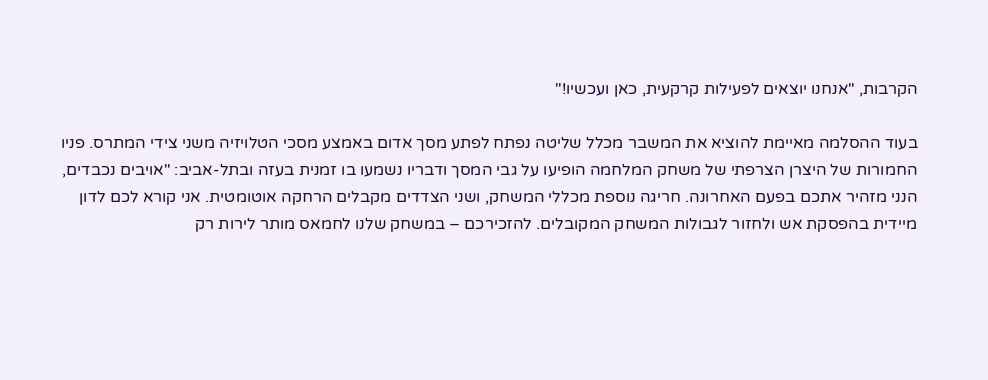הקרבות, "אנחנו יוצאים לפעילות קרקעית, כאן ועכשיו!"

בעוד ההסלמה מאיימת להוציא את המשבר מכלל שליטה נפתח לפתע מסך אדום באמצע מסכי הטלויזיה משני צידי המתרס. פניו החמורות של היצרן הצרפתי של משחק המלחמה הופיעו על גבי המסך ודבריו נשמעו בו זמנית בעזה ובתל-אביב: "אויבים נכבדים, הנני מזהיר אתכם בפעם האחרונה. חריגה נוספת מכללי המשחק, ושני הצדדים מקבלים הרחקה אוטומטית. אני קורא לכם לדון מיידית בהפסקת אש ולחזור לגבולות המשחק המקובלים. להזכירכם – במשחק שלנו לחמאס מותר לירות רק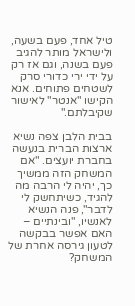טיל אחד, פעם בשעה, ולישראל מותר להגיב פעם בשנה, וגם אז רק על ידי ירי כדורי סרק לשטחים פתוחים. אנא הקישו "אנטר" לאישור שקיבלתם."

בבית הלבן צפה נשיא ארצות הברית בנעשה בחברת יועצים. "אם המשחק הזה ממשיך כך, יהיה לי הרבה מה להגיד, כשיתחשק לי לדבר", פנה הנשיא לאנשיו, "ובינתיים – האם אפשר בבקשה לטעון גירסה אחרת של המשחק?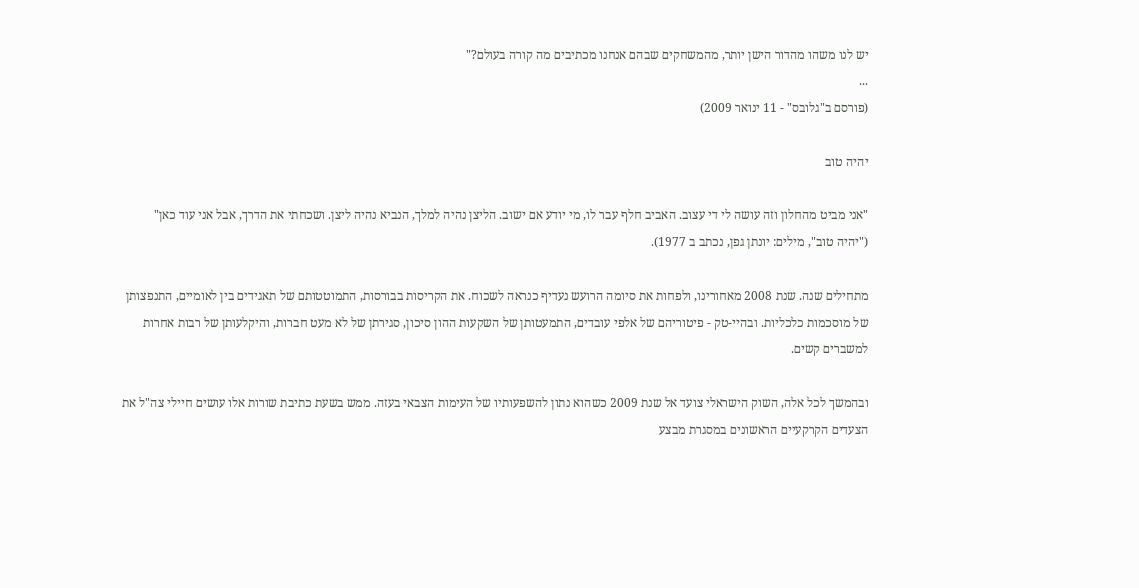יש לנו משהו מהדור הישן יותר, מהמשחקים שבהם אנחנו מכתיבים מה קורה בעולם?"
...
(פורסם ב"גלובס" - 11 ינואר 2009)

יהיה טוב

"אני מביט מהחלון וזה עושה לי די עצוב. האביב חלף עבר לו, מי יודע אם ישוב. הליצן נהיה למלך, הנביא נהיה ליצן. ושכחתי את הדרך, אבל אני עוד כאן" ("יהיה טוב", מילים: יונתן גפן, נכתב ב 1977).

מתחילים שנה. שנת 2008 מאחורינו, ולפחות את סיומה הרועש נעדיף כנראה לשכוח. את הקריסות בבורסות, התמוטטותם של תאגידים בין לאומיים, התנפצותן של מוסכמות כלכליות. ובהיי-טק - פיטוריהם של אלפי עובדים, התמעטותן של השקעות ההון סיכון, סגירתן של לא מעט חברות, והיקלעותן של רבות אחרות למשברים קשים.

ובהמשך לכל אלה, השוק הישראלי צועד אל שנת 2009 כשהוא נתון להשפעותיו של העימות הצבאי בעזה. ממש בשעת כתיבת שורות אלו עושים חיילי צה"ל את הצעדים הקרקעיים הראשונים במסגרת מבצע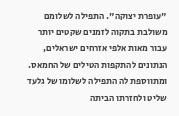"עופרת יצוקה". התפילה לשלומם משולבת בתקוה לזמנים שקטים יותר עבור מאות אלפי אזרחים ישראלים, הנתונים להתקפות הטילים של החמאס. ומתווספת לה התפילה לשלומו של גלעד שליט ולחזרתו הביתה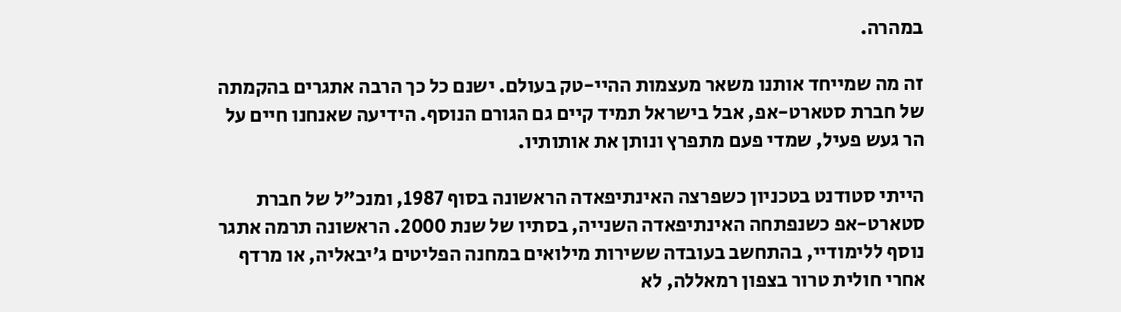במהרה.

זה מה שמייחד אותנו משאר מעצמות ההיי-טק בעולם. ישנם כל כך הרבה אתגרים בהקמתה של חברת סטארט-אפ, אבל בישראל תמיד קיים גם הגורם הנוסף. הידיעה שאנחנו חיים על הר געש פעיל, שמדי פעם מתפרץ ונותן את אותותיו.

הייתי סטודנט בטכניון כשפרצה האינתיפאדה הראשונה בסוף 1987, ומנכ"ל של חברת סטארט-אפ כשנפתחה האינתיפאדה השנייה, בסתיו של שנת 2000. הראשונה תרמה אתגר נוסף ללימודיי, בהתחשב בעובדה ששירות מילואים במחנה הפליטים ג'יבאליה, או מרדף אחרי חולית טרור בצפון רמאללה, לא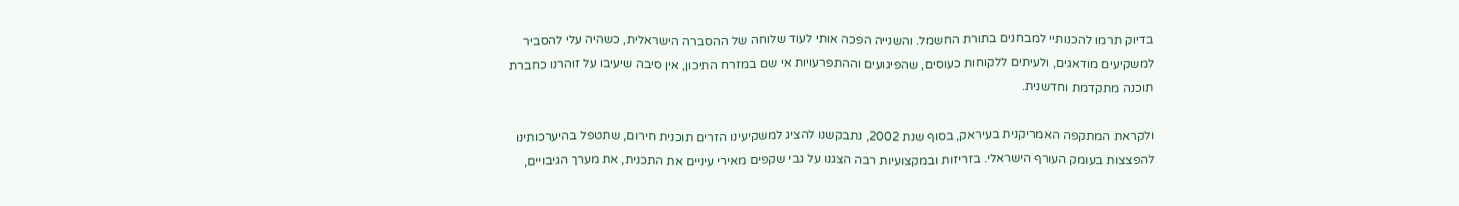בדיוק תרמו להכנותיי למבחנים בתורת החשמל. והשנייה הפכה אותי לעוד שלוחה של ההסברה הישראלית, כשהיה עלי להסביר למשקיעים מודאגים, ולעיתים ללקוחות כעוסים, שהפיגועים וההתפרעויות אי שם במזרח התיכון, אין סיבה שיעיבו על זוהרנו כחברת תוכנה מתקדמת וחדשנית.

ולקראת המתקפה האמריקנית בעיראק, בסוף שנת 2002, נתבקשנו להציג למשקיעינו הזרים תוכנית חירום, שתטפל בהיערכותינו להפצצות בעומק העורף הישראלי. בזריזות ובמקצועיות רבה הצגנו על גבי שקפים מאירי עיניים את התכנית, את מערך הגיבויים,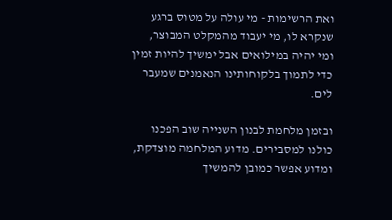ואת הרשימות - מי עולה על מטוס ברגע שנקרא לו, מי יעבוד מהמקלט המבוצר, ומי יהיה במילואים אבל ימשיך להיות זמין כדי לתמוך בלקוחותינו הנאמנים שמעבר לים.

ובזמן מלחמת לבנון השנייה שוב הפכנו כולנו למסבירים. מדוע המלחמה מוצדקת, ומדוע אפשר כמובן להמשיך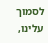לסמוך עלינו,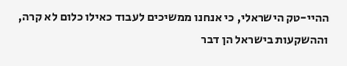ההיי-טק הישראלי, כי אנחנו ממשיכים לעבוד כאילו כלום לא קרה, וההשקעות בישראל הן דבר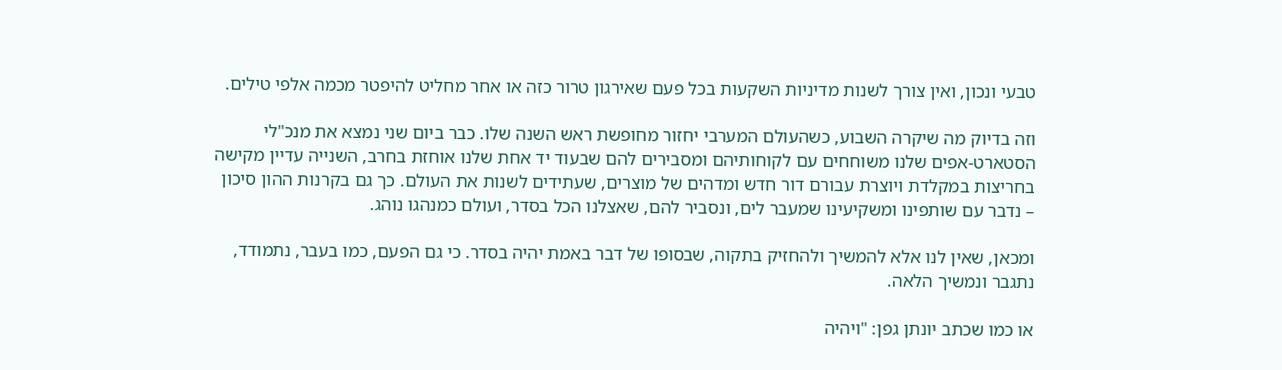טבעי ונכון, ואין צורך לשנות מדיניות השקעות בכל פעם שאירגון טרור כזה או אחר מחליט להיפטר מכמה אלפי טילים.

וזה בדיוק מה שיקרה השבוע, כשהעולם המערבי יחזור מחופשת ראש השנה שלו. כבר ביום שני נמצא את מנכ"לי הסטארט-אפים שלנו משוחחים עם לקוחותיהם ומסבירים להם שבעוד יד אחת שלנו אוחזת בחרב, השנייה עדיין מקישה בחריצות במקלדת ויוצרת עבורם דור חדש ומדהים של מוצרים, שעתידים לשנות את העולם. כך גם בקרנות ההון סיכון – נדבר עם שותפינו ומשקיעינו שמעבר לים, ונסביר להם, שאצלנו הכל בסדר, ועולם כמנהגו נוהג.

ומכאן, שאין לנו אלא להמשיך ולהחזיק בתקוה, שבסופו של דבר באמת יהיה בסדר. כי גם הפעם, כמו בעבר, נתמודד, נתגבר ונמשיך הלאה.

או כמו שכתב יונתן גפן: "ויהיה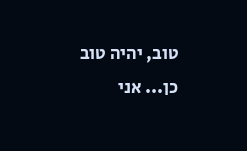טוב, יהיה טוב כן... אני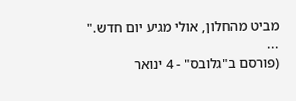מביט מהחלון, אולי מגיע יום חדש."
...
(פורסם ב"גלובס" - 4 ינואר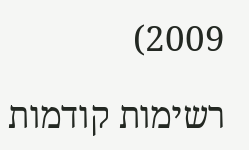2009)

רשימות קודמות